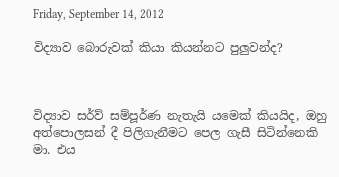Friday, September 14, 2012

විද්‍යාව බොරුවක් කියා කියන්නට පුලුවන්ද?



විද්‍යාව සර්ව් සම්පූර්ණ නැතැයි යමෙක් කියයිද, ඔහු අත්පොලසන් දී පිලිගැනීමට පෙල ගැසී සිටින්නෙකි මා. එය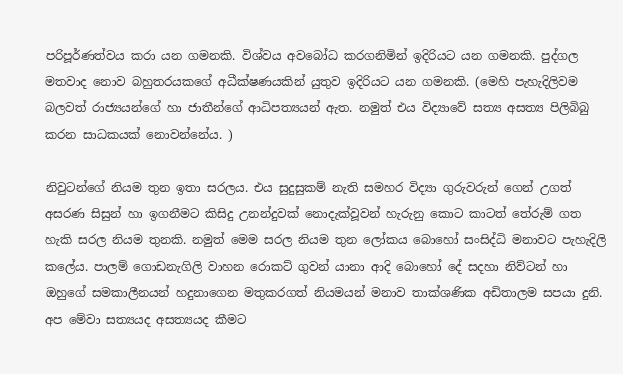පරිපූර්ණත්වය කරා යන ගමනකි. විශ්වය අවබෝධ කරගනිමින් ඉදිරියට යන ගමනකි. පුද්ගල මතවාද නොව බහුතරයකගේ අධීක්ෂණයකින් යුතුව ඉදිරියට යන ගමනකි. (මෙහි පැහැදිලිවම බලවත් රාජ්‍යයන්ගේ හා ජාතීන්ගේ ආධිපත්‍යයන් ඇත. නමුත් එය විද්‍යාවේ සත්‍ය අසත්‍ය පිලිබිබු කරන සාධකයක් නොවන්නේය. )

නිවුටන්ගේ නියම තුන ඉතා සරලය. එය සුදුසුකම් නැති සමහර විද්‍යා ගුරුවරුන් ගෙන් උගත් අසරණ සිසුන් හා ඉගනීමට කිසිදු උනන්දුවක් නොදැක්වූවන් හැරුනු කොට කාටත් තේරුම් ගත හැකි සරල නියම තුනකි. නමුත් මෙම සරල නියම තුන ලෝකය බොහෝ සංසිද්ධි මනාවට පැහැදිලි කලේය. පාලම් ගොඩනැගිලි වාහන රොකට් ගුවන් යානා ආදි බොහෝ දේ සදහා නිව්ටන් හා ඔහුගේ සමකාලීනයන් හදුනාගෙන මතුකරගත් නියමයන් මනාව තාක්ශණික අඩිතාලම සපයා දුනි. අප මේවා සත්‍යයද අසත්‍යයද කීමට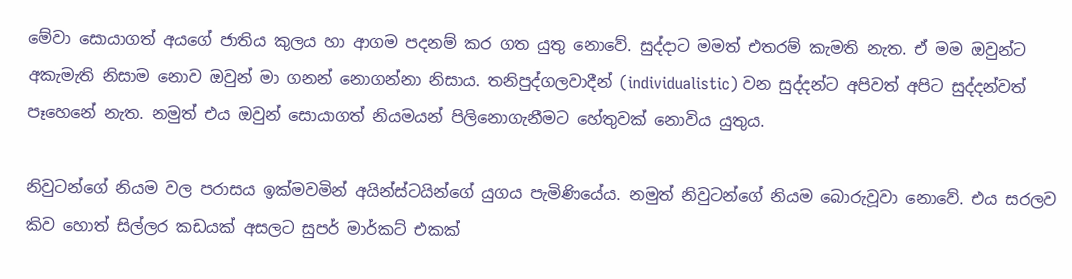මේවා සොයාගත් අයගේ ජාතිය කුලය හා ආගම පදනම් කර ගත යුතු නොවේ. සුද්දාට මමත් එතරම් කැමති නැත. ඒ මම ඔවුන්ට අකැමැති නිසාම නොව ඔවුන් මා ගනන් නොගන්නා නිසාය. තනිපුද්ගලවාදීන් (individualistic) වන සුද්දන්ට අපිවත් අපිට සුද්දන්වත් පෑහෙනේ නැත. නමුත් එය ඔවුන් සොයාගත් නියමයන් පිලිනොගැනීමට හේතුවක් නොවිය යුතුය.

නිවුටන්ගේ නියම වල පරාසය ඉක්මවමින් අයින්ස්ටයින්ගේ යුගය පැමිණියේය. නමුත් නිවුටන්ගේ නියම බොරුවූවා නොවේ. එය සරලව කිව හොත් සිල්ලර කඩයක් අසලට සුපර් මාර්කට් එකක්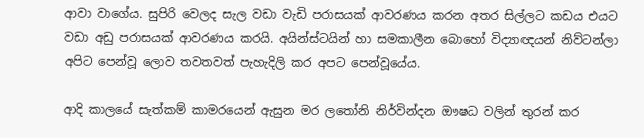ආවා වාගේය. සුපිරි වෙලද සැල වඩා වැඩි පරාසයක් ආවරණය කරන අතර සිල්ලට කඩය එයට වඩා අඩු පරාසයක් ආවරණය කරයි. අයින්ස්ටයින් හා සමකාලීන බොහෝ විද්‍යාඥයන් නිව්ටන්ලා අපිට පෙන්වූ ලොව තවතවත් පැහැදිලි කර අපට පෙන්වූයේය.

ආදි කාලයේ සැත්කම් කාමරයෙන් ඇසුන මර ලතෝනි නිර්වින්දන ඖෂධ වලින් තුරන් කර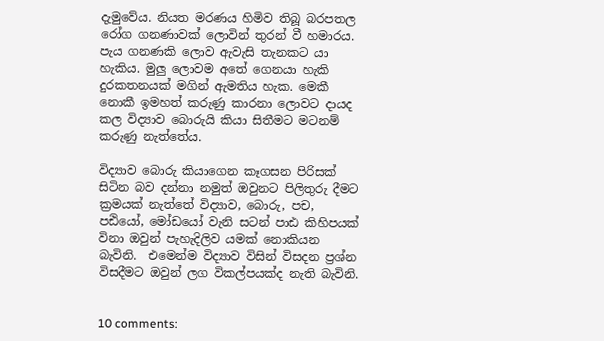දැමුවේය. නියත මරණය හිමිව තිබූ බරපතල රෝග ගනණාවක් ලොවින් තුරන් වී හමාරය. පැය ගනණකි ලොව ඇවැසි තැනකට යා හැකිය. මුලු ලොවම අතේ ගෙනයා හැකි දුරකතනයක් මගින් ඇමතිය හැක. මෙකී නොකී ඉමහත් කරුණු කාරනා ලොවට දායද කල විද්‍යාව බොරුයි කියා සිතීමට මටනම් කරුණු නැත්තේය.

විද්‍යාව බොරු කියාගෙන කෑගසන පිරිසක් සිටින බව දන්නා නමුත් ඔවුනට පිලිතුරු දීමට ක්‍රමයක් නැත්තේ විද්‍යාව, බොරු, පච, පඪියෝ, මෝඩයෝ වැනි සටන් පාඪ කිහිපයක් විනා ඔවුන් පැහැදිලිව යමක් නොකියන බැවිනි.  එමෙන්ම විද්‍යාව විසින් විසදන ප්‍රශ්න විසදීමට ඔවුන් ලග විකල්පයක්ද නැති බැවිනි.


10 comments: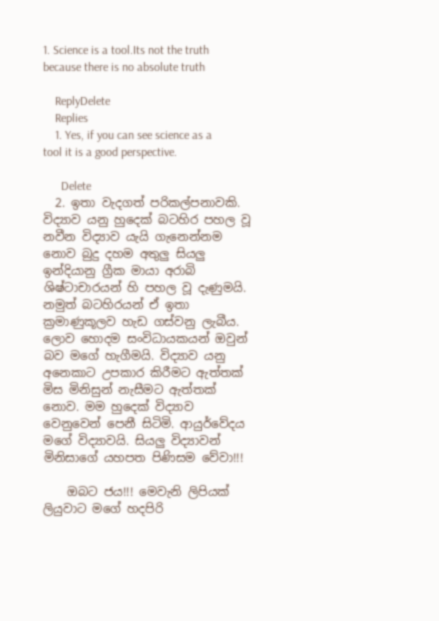1. Science is a tool.Its not the truth because there is no absolute truth

    ReplyDelete
    Replies
    1. Yes, if you can see science as a tool it is a good perspective.

      Delete
  2. ඉතා වැදගත් පරිකල්පනාවකි. විද්‍යාව යනු හුදෙක් බටහිර පහල වූ නවීන විද්‍යාව යැයි ගැනෙන්නම නොව බුදු දහම අතුලු සියලු ඉන්දියානු ග්‍රීක මායා අරාබි ශිෂ්ටාචාරයන් හි පහල වූ දැණුමයි. නමුත් බටහිරයන් ඒ ඉතා ක්‍රමාණුකූලව හැඩ ගස්වනු ලැබීය. ලොව හොදම සංවිධායකයන් ඔවුන් බව මගේ හැගීමයි. විද්‍යාව යනු අනෙකාට උපකාර කිරීමට ඇත්තක් මිස මිනිසුන් නැසීමට ඇත්තක් නොව. මම හුදෙක් විද්‍යාව වෙනුවෙන් පෙනී සිටිමි. ආයුර්වේදය මගේ විද්‍යාවයි. සියලු විද්‍යාවන් මිනිසාගේ යහපත පිණිසම වේවා!!!

    ඔබට ජය!!! මෙවැනි ලිපියක් ලියුවාට මගේ හදපිරි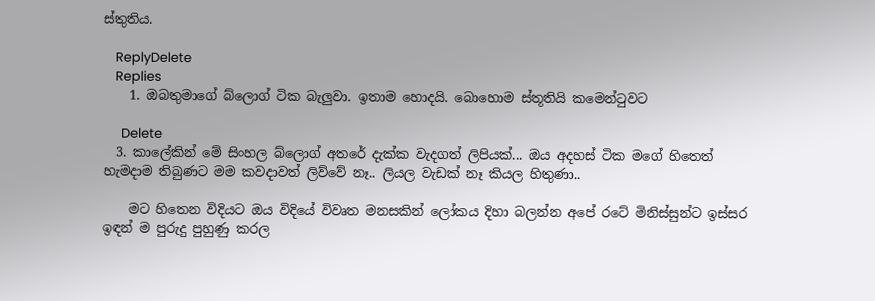ස්තුතිය.

    ReplyDelete
    Replies
    1. ඔබතුමාගේ බ්ලොග් ටික බැලුවා. ඉතාම හොදයි. බොහොම ස්තූතියි කමෙන්ටුවට

      Delete
  3. කාලේකින් මේ සිංහල බ්ලොග් අතරේ දැක්ක වැදගත් ලිපියක්... ඔය අදහස් ටික මගේ හිතෙත් හැමදාම තිබුණට මම කවදාවත් ලිව්වේ නෑ.. ලියල වැඩක් නෑ කියල හිතුණා..

    මට හිතෙන විදියට ඔය විදියේ විවෘත මනසකින් ලෝකය දිහා බලන්න අපේ රටේ මිනිස්සුන්ට ඉස්සර ඉඳන් ම පුරුදු පුහුණු කරල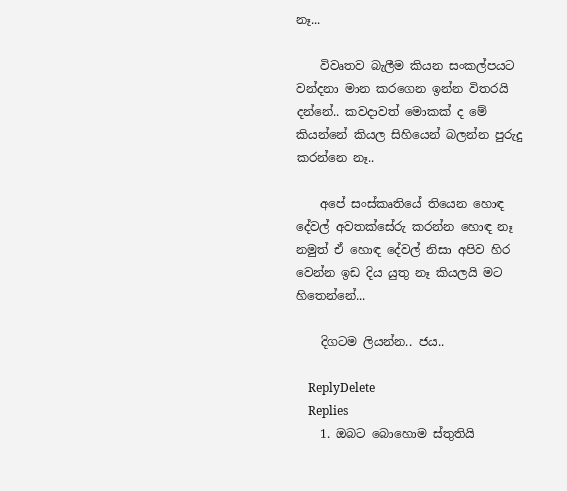නෑ...

    විවෘතව බැලීම කියන සංකල්පයට වන්දනා මාන කරගෙන ඉන්න විතරයි දන්නේ.. කවදාවත් මොකක් ද මේ කියන්නේ කියල සිහියෙන් බලන්න පුරුදු කරන්නෙ නෑ..

    අපේ සංස්කෘතියේ තියෙන හොඳ දේවල් අවතක්සේරු කරන්න හොඳ නෑ නමුත් ඒ හොඳ දේවල් නිසා අපිව හිර වෙන්න ඉඩ දිය යුතු නෑ කියලයි මට හිතෙන්නේ...

    දිගටම ලියන්න.. ජය..

    ReplyDelete
    Replies
    1. ඔබට බොහොම ස්තුතියි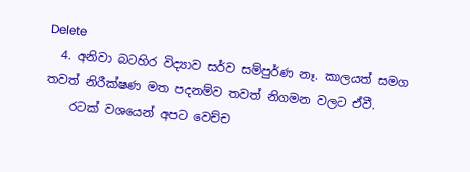Delete
  4. අනිවා බටහිර විද්‍යාව සර්ව සම්පුර්ණ නෑ. කාලයත් සමග තවත් නිරීක්ෂණ මත පදනම්ව තවත් නිගමන වලට ඒවී.
    රටක් වශයෙන් අපට වෙච්ච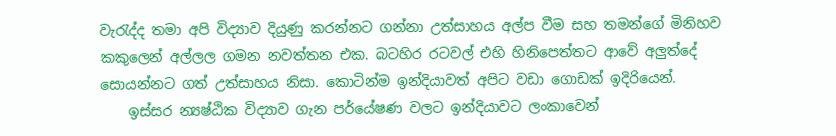වැරැද්ද තමා අපි විද්‍යාව දියුණු කරන්නට ගන්නා උත්සාහය අල්ප වීම සහ තමන්ගේ මිනිහව කකුලෙන් අල්ලල ගමන නවත්තන එක. බටහිර රටවල් එහි හිනිපෙත්තට ආවේ අලුත්දේ සොයන්නට ගත් උත්සාහය නිසා. කොටින්ම ඉන්දියාවත් අපිට වඩා ගොඩක් ඉදිරියෙන්.
    ඉස්සර න්‍යෂ්ඨික විද්‍යාව ගැන පර්යේෂණ වලට ඉන්දියාවට ලංකාවෙන්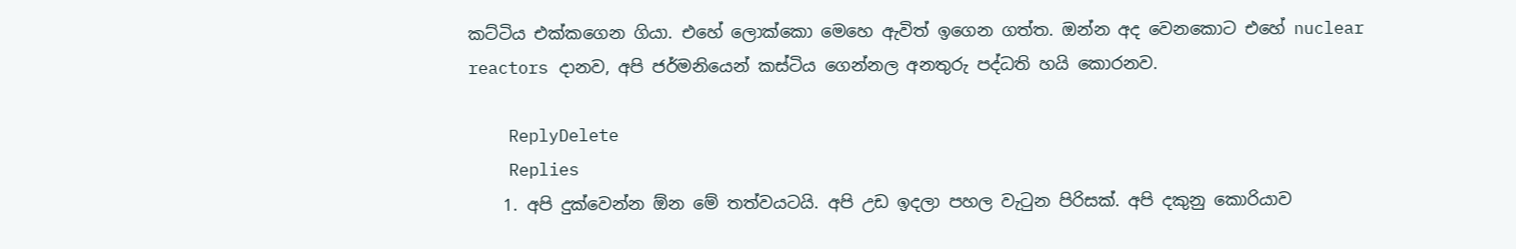කට්ටිය එක්කගෙන ගියා. එහේ ලොක්කො මෙහෙ ඇවිත් ඉගෙන ගත්ත. ඔන්න අද වෙනකොට එහේ nuclear reactors දානව, අපි ජර්මනියෙන් කස්ටිය ගෙන්නල අනතුරු පද්ධති හයි කොරනව.

    ReplyDelete
    Replies
    1. අපි දුක්වෙන්න ඕන මේ තත්වයටයි. අපි උඩ ඉදලා පහල වැටුන පිරිසක්. අපි දකුනු කොරියාව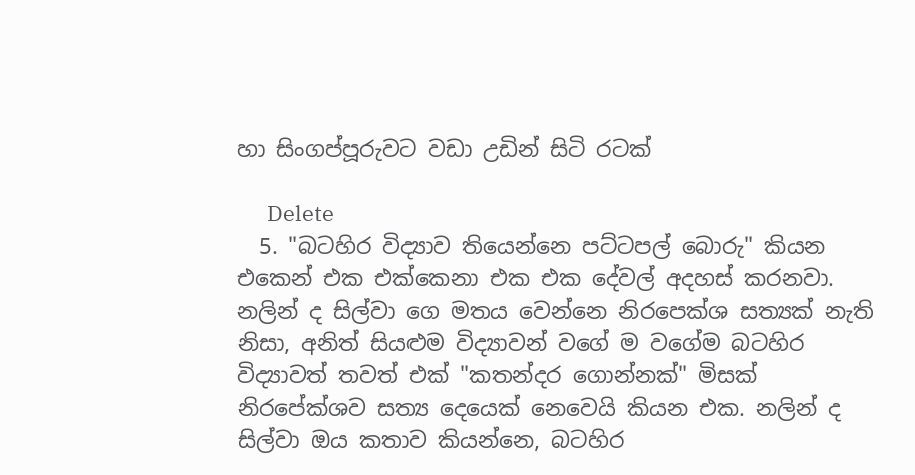හා සිංගප්පූරුවට වඩා උඩින් සිටි රටක්

      Delete
  5. "බටහිර විද්‍යාව තියෙන්නෙ පට්ටපල් බොරු" කියන එකෙන් එක එක්කෙනා එක එක දේවල් අදහස් කරනවා. නලින් ද සිල්වා ගෙ මතය වෙන්නෙ නිරපෙක්ශ සත්‍යක් නැති නිසා, අනිත් සියළුම විද්‍යාවන් වගේ ම වගේම බටහිර විද්‍යාවත් තවත් එක් "කතන්දර ගොන්නක්" මිසක් නිරපේක්ශව සත්‍ය දෙයෙක් නෙවෙයි කියන එක. නලින් ද සිල්වා ඔය කතාව කියන්නෙ, බටහිර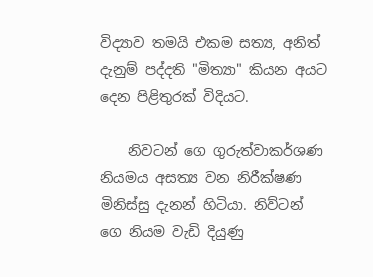විද්‍යාව තමයි එකම සත්‍ය, අනිත් දැනුම් පද්දති "මිත්‍යා" කියන අයට දෙන පිළිතුරක් විදියට.

    නිවටන් ගෙ ගුරුත්වාකර්ශණ නියමය අසත්‍ය වන නිරීක්ෂණ මිනිස්සු දැනන් හිටියා. නිව්ටන් ගෙ නියම වැඩි දියුණු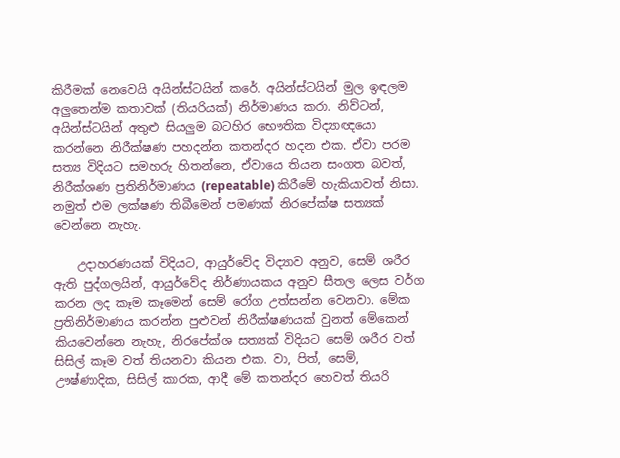කිරීමක් නෙවෙයි අයින්ස්ටයින් කරේ. අයින්ස්ටයින් මුල ඉඳලම අලුතෙන්ම කතාවක් (තියරියක්) නිර්මාණය කරා. නිව්ටන්, අයින්ස්ටයින් අතුළු සියලුම බටහිර භෞතික විද්‍යාඥයො කරන්නෙ නිරීක්ෂණ පහදන්න කතන්දර හදන එක. ඒවා පරම සත්‍ය විදියට සමහරු හිතන්නෙ, ඒවායෙ තියන සංගත බවත්, නිරීක්ශණ ප්‍රතිනිර්මාණය (repeatable) කිරීමේ හැකියාවත් නිසා. නමුත් එම ලක්ෂණ තිබීමෙන් පමණක් නිරපේක්ෂ සත්‍යක් වෙන්නෙ නැහැ.

    උදාහරණයක් විදියට, ආයුර්වේද විද්‍යාව අනුව, සෙම් ශරීර ඇති පුද්ගලයින්, ආයුර්වේද නිර්ණායකය අනුව සීතල ලෙස වර්ග කරන ලද කෑම කෑමෙන් සෙම් රෝග උත්සන්න වෙනවා. මේක ප්‍රතිනිර්මාණය කරන්න පුළුවන් නිරීක්ෂණයක් වුනත් මේකෙන් කියවෙන්නෙ නැහැ, නිරපේක්ශ සත්‍යක් විදියට සෙම් ශරීර වත් සිසිල් කෑම වත් තියනවා කියන එක. වා, පිත්, සෙම්, ඌෂ්ණාදික, සිසිල් කාරක, ආදී මේ කතන්දර හෙවත් තියරි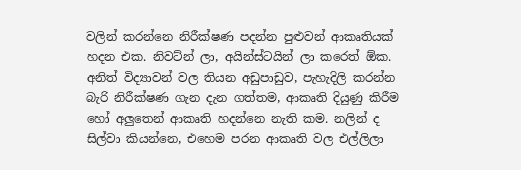වලින් කරන්නෙ නිරීක්ෂණ පදන්න පුළුවන් ආකෘතියක් හදන එක. නිවට්න් ලා, අයින්ස්ටයින් ලා කරෙත් ඕක. අනිත් විද්‍යාවන් වල තියන අඩුපාඩුව, පැහැදිලි කරන්න බැරි නිරීක්ෂණ ගැන දැන ගත්තම, ආකෘති දියුණු කිරීම හෝ අලුතෙන් ආකෘති හදන්නෙ නැති කම. නලින් ද සිල්වා කියන්නෙ, එහෙම පරන ආකෘති වල එල්ලිලා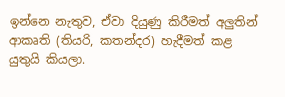ඉන්නෙ නැතුව, ඒවා දියුණු කිරීමත් අලුතින් ආකෘති (තියරි, කතන්දර) හැදීමත් කළ යුතුයි කියලා.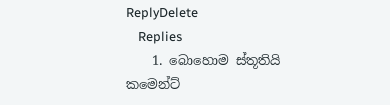ReplyDelete
    Replies
    1. බොහොම ස්තූතියි කමෙන්ට්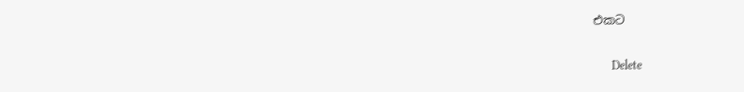එකට

      Delete